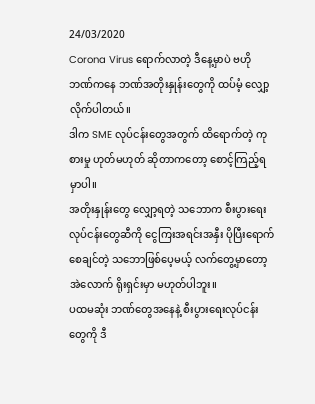24/03/2020
Corona Virus ရောက်လာတဲ့ ဒီနေ့မှာပဲ ဗဟိုဘဏ်ကနေ ဘဏ်အတိုးနှုန်းတွေကို ထပ်မံ့ လျှော့လိုက်ပါတယ်။
ဒါက SME လုပ်ငန်းတွေအတွက် ထိရောက်တဲ့ ကုစားမှု ဟုတ်မဟုတ် ဆိုတာကတော့ စောင့်ကြည့်ရမှာပါ။
အတိုးနှုန်းတွေ လျှော့ရတဲ့ သဘောက စီးပွားရေးလုပ်ငန်းတွေဆီကို ငွေကြးအရင်းအနှီး ပိုပြီးရောက်စေချင်တဲ့ သဘောဖြစ်ပေ့မယ့် လက်တွေ့မှာတော့ အဲလောက် ရိုးရှင်းမှာ မဟုတ်ပါဘူး။
ပထမဆုံး ဘဏ်တွေအနေနဲ့ စီးပွားရေးလုပ်ငန်းတွေကို ဒီ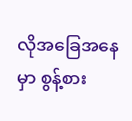လိုအခြေအနေမှာ စွန့်စား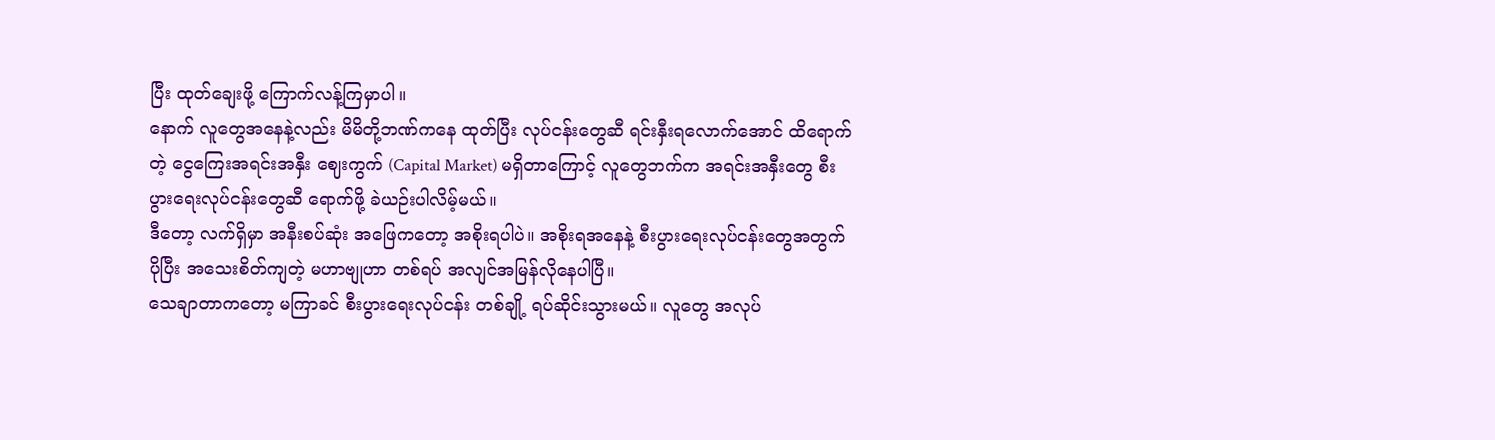ပြီး ထုတ်ချေးဖို့ ကြောက်လန့်ကြမှာပါ။
နောက် လူတွေအနေနဲ့လည်း မိမိတို့ဘဏ်ကနေ ထုတ်ပြီး လုပ်ငန်းတွေဆီ ရင်းနှီးရလောက်အောင် ထိရောက်တဲ့ ငွေကြေးအရင်းအနှီး ဈေးကွက် (Capital Market) မရှိတာကြောင့် လူတွေဘက်က အရင်းအနှီးတွေ စီးပွားရေးလုပ်ငန်းတွေဆီ ရောက်ဖို့ ခဲယဉ်းပါလိမ့်မယ်။
ဒီတော့ လက်ရှိမှာ အနီးစပ်ဆုံး အဖြေကတော့ အစိုးရပါပဲ။ အစိုးရအနေနဲ့ စီးပွားရေးလုပ်ငန်းတွေအတွက် ပိုပြီး အသေးစိတ်ကျတဲ့ မဟာဗျုဟာ တစ်ရပ် အလျင်အမြန်လိုနေပါပြီ။
သေချာတာကတော့ မကြာခင် စီးပွားရေးလုပ်ငန်း တစ်ချို့ ရပ်ဆိုင်းသွားမယ်။ လူတွေ အလုပ်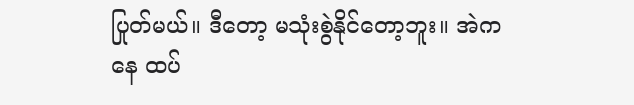ပြုတ်မယ်။ ဒီတော့ မသုံးစွဲနိုင်တော့ဘူး။ အဲကနေ ထပ်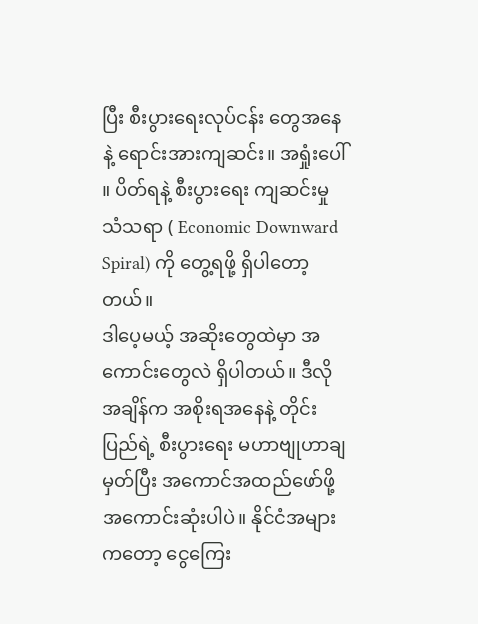ပြီး စီးပွားရေးလုပ်ငန်း တွေအနေနဲ့ ရောင်းအားကျဆင်း။ အရှုံးပေါ် ။ ပိတ်ရနဲ့ စီးပွားရေး ကျဆင်းမှု သံသရာ ( Economic Downward Spiral) ကို တွေ့ရဖို့ ရှိပါတော့တယ်။
ဒါပေ့မယ့် အဆိုးတွေထဲမှာ အကောင်းတွေလဲ ရှိပါတယ်။ ဒီလိုအချိန်က အစိုးရအနေနဲ့ တိုင်းပြည်ရဲ့ စီးပွားရေး မဟာဗျုဟာချမှတ်ပြီး အကောင်အထည်ဖော်ဖို့ အကောင်းဆုံးပါပဲ။ နိုင်ငံအများ ကတော့ ငွေကြေး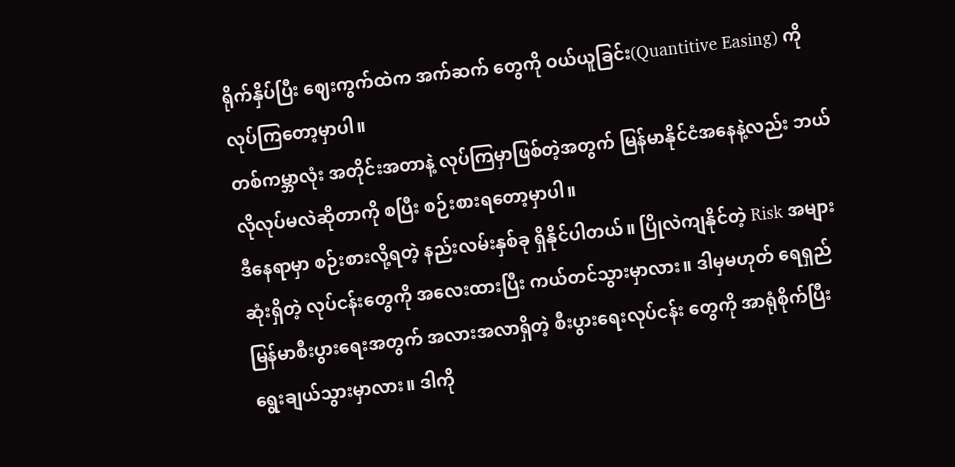ရိုက်နှိပ်ပြီး ဈေးကွက်ထဲက အက်ဆက် တွေကို ဝယ်ယူခြင်း(Quantitive Easing) ကိုလုပ်ကြတော့မှာပါ။
တစ်ကမ္ဘာလုံး အတိုင်းအတာနဲ့ လုပ်ကြမှာဖြစ်တဲ့အတွက် မြန်မာနိုင်ငံအနေနဲ့လည်း ဘယ်လိုလုပ်မလဲဆိုတာကို စပြီး စဉ်းစားရတော့မှာပါ။
ဒီနေရာမှာ စဉ်းစားလို့ရတဲ့ နည်းလမ်းနှစ်ခု ရှိနိုင်ပါတယ်။ ပြိုလဲကျနိုင်တဲ့ Risk အများဆုံးရှိတဲ့ လုပ်ငန်းတွေကို အလေးထားပြီး ကယ်တင်သွားမှာလား။ ဒါမှမဟုတ် ရေရှည်မြန်မာစီးပွားရေးအတွက် အလားအလာရှိတဲ့ စီးပွားရေးလုပ်ငန်း တွေကို အာရုံစိုက်ပြီး ရွေးချယ်သွားမှာလား။ ဒါကို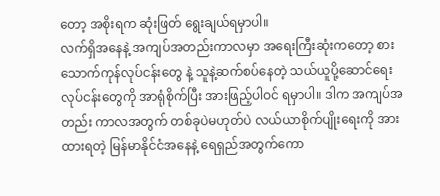တော့ အစိုးရက ဆုံးဖြတ် ရွေးချယ်ရမှာပါ။
လက်ရှိအနေနဲ့ အကျပ်အတည်းကာလမှာ အရေးကြီးဆုံးကတော့ စားသောက်ကုန်လုပ်ငန်းတွေ နဲ့ သူနဲ့ဆက်စပ်နေတဲ့ သယ်ယူပို့ဆောင်ရေး လုပ်ငန်းတွေကို အာရုံစိုက်ပြီး အားဖြည့်ပါဝင် ရမှာပါ။ ဒါက အကျပ်အတည်း ကာလအတွက် တစ်ခုပဲမဟုတ်ပဲ လယ်ယာစိုက်ပျိုးရေးကို အားထားရတဲ့ မြန်မာနိုင်ငံအနေနဲ့ ရေရှည်အတွက်ကော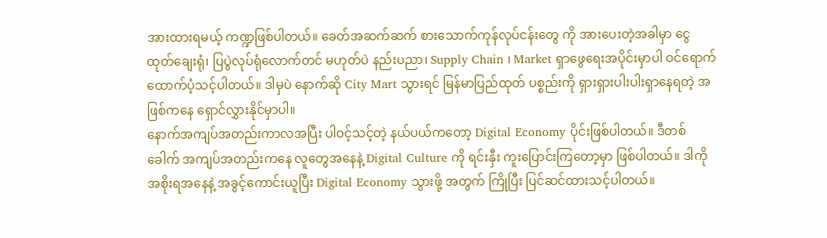အားထားရမယ့် ကဏ္ဍဖြစ်ပါတယ်။ ခေတ်အဆက်ဆက် စားသောက်ကုန်လုပ်ငန်းတွေ ကို အားပေးတဲ့အခါမှာ ငွေထုတ်ချေးရုံ၊ ပြပွဲလုပ်ရုံလောက်တင် မဟုတ်ပဲ နည်းပညာ၊ Supply Chain ၊ Market ရှာဖွေရေးအပိုင်းမှာပါ ဝင်ရောက်ထောက်ပံ့သင့်ပါတယ်။ ဒါမှပဲ နောက်ဆို City Mart သွားရင် မြန်မာပြည်ထုတ် ပစ္စည်းကို ရှားရှားပါးပါးရှာနေရတဲ့ အဖြစ်ကနေ ရှောင်လွှားနိုင်မှာပါ။
နောက်အကျပ်အတည်းကာလအပြီး ပါဝင့်သင့်တဲ့ နယ်ပယ်ကတော့ Digital Economy ပိုင်းဖြစ်ပါတယ်။ ဒီတစ်ခေါက် အကျပ်အတည်းကနေ လူတွေအနေနဲ့ Digital Culture ကို ရင်းနှီး ကူးပြောင်းကြတော့မှာ ဖြစ်ပါတယ်။ ဒါကို အစိုးရအနေနဲ့ အခွင့်ကောင်းယူပြီး Digital Economy သွားဖို့ အတွက် ကြိုပြီး ပြင်ဆင်ထားသင့်ပါတယ်။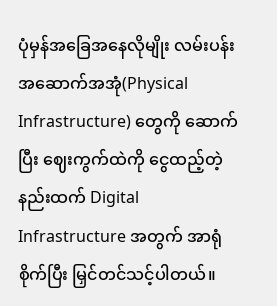ပုံမှန်အခြေအနေလိုမျိုး လမ်းပန်း အဆောက်အအုံ(Physical Infrastructure) တွေကို ဆောက်ပြီး ဈေးကွက်ထဲကို ငွေထည့်တဲ့နည်းထက် Digital Infrastructure အတွက် အာရုံစိုက်ပြီး မြှင်တင်သင့်ပါတယ်။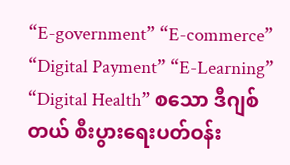“E-government” “E-commerce” “Digital Payment” “E-Learning” “Digital Health” စသော ဒီဂျစ်တယ် စီးပွားရေးပတ်ဝန်း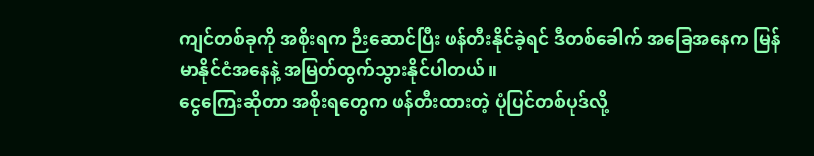ကျင်တစ်ခုကို အစိုးရက ဉီးဆောင်ပြီး ဖန်တီးနိုင်ခဲ့ရင် ဒီတစ်ခေါက် အခြေအနေက မြန်မာနိုင်ငံအနေနဲ့ အမြတ်ထွက်သွားနိုင်ပါတယ်။
ငွေကြေးဆိုတာ အစိုးရတွေက ဖန်တီးထားတဲ့ ပုံပြင်တစ်ပုဒ်လို့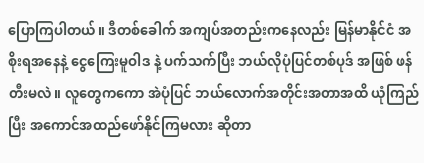ပြောကြပါတယ်။ ဒီတစ်ခေါက် အကျပ်အတည်းကနေလည်း မြန်မာနိုင်ငံ အစိုးရအနေနဲ့ ငွေကြေးမူဝါဒ နဲ့ ပက်သက်ပြီး ဘယ်လိုပုံပြင်တစ်ပုဒ် အဖြစ် ဖန်တီးမလဲ။ လူတွေကကော အဲပုံပြင် ဘယ်လောက်အတိုင်းအတာအထိ ယုံကြည်ပြီး အကောင်အထည်ဖော်နိုင်ကြမလား ဆိုတာ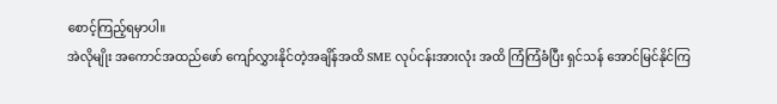စောင့်ကြည့်ရမှာပါ။
အဲလိုမျိုး အကောင်အထည်ဖော် ကျော်လွှားနိုင်တဲ့အချိန်အထိ SME လုပ်ငန်းအားလုံး အထိ ကြံကြံခံပြီး ရှင်သန် အောင်မြင်နိုင်ကြ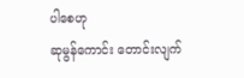ပါစေဟု
ဆုမွန်ကောင်း တောင်းလျက်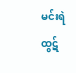မင်းရဲထွဋ်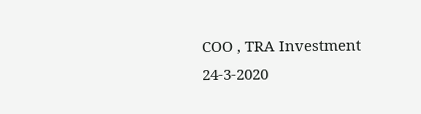COO , TRA Investment
24-3-2020